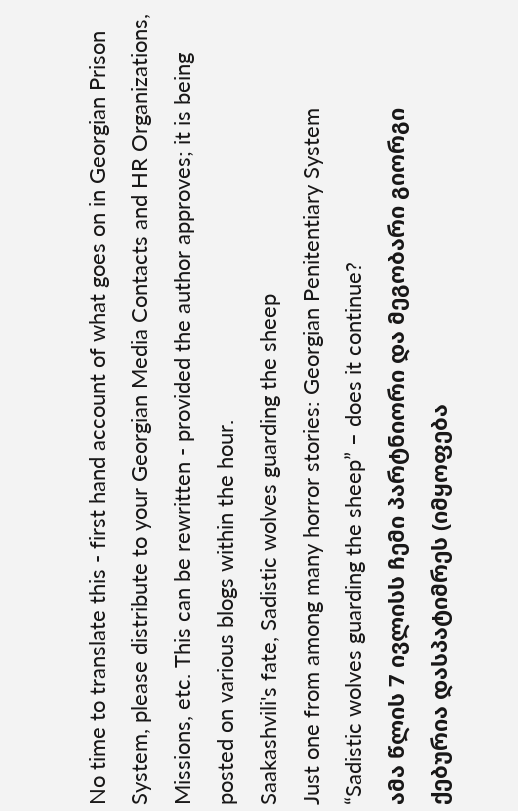No time to translate this - first hand account of what goes on in Georgian Prison System, please distribute to your Georgian Media Contacts and HR Organizations, Missions, etc. This can be rewritten - provided the author approves; it is being posted on various blogs within the hour.
Saakashvili's fate, Sadistic wolves guarding the sheep
Just one from among many horror stories: Georgian Penitentiary System
“Sadistic wolves guarding the sheep” – does it continue?
ამა წლის 7 ივლისს ჩემი პარტნიორი და მეგობარი გიორგი ქებურია დასპატიმრეს (იმყოფება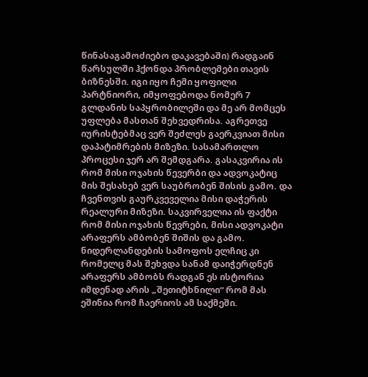წინასაგამოძიებო დაკავებაში) რადგაინ წარსულში ჰქონდა პრობლემები თავის ბიზნესში. იგი იყო ჩემი ყოფილი პარტნიორი, იმყოფებოდა ნომერ 7 გლდანის საპყრობილეში და მე არ მომცეს უფლება მასთან შეხვედრისა. აგრეთვე იურისტებმაც ვერ შეძლეს გაერკვიათ მისი დაპატიმრების მიზეზი. სასამართლო პროცესი ჯერ არ შემდგარა. გასაკვირია ის რომ მისი ოჯახის წევერბი და ადვოკატიც მის შესახებ ვერ საუბრობენ შისის გამო. და ჩვენთვის გაურკვეველია მისი დაჭერის რეალური მიზეზი. საკვირველია ის ფაქტი რომ მისი ოჯახის წევრები, მისი ადვოკატი არაფერს ამბობენ შიშის და გამო. ნიდერლანდების სამოფოს ელჩიც კი რომელც მას შეხვდა სანამ დაიჭერდნენ არაფერს ამბობს რადგან ეს ისტორია იმდენად არის „შეთიტხნილი“ რომ მას ეშინია რომ ჩაერიოს ამ საქმეში.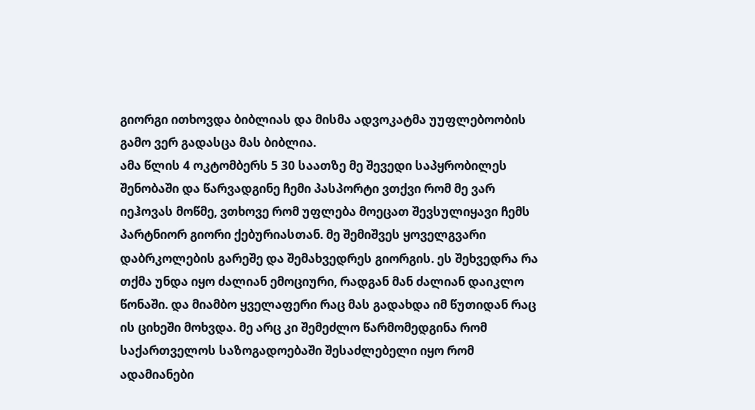გიორგი ითხოვდა ბიბლიას და მისმა ადვოკატმა უუფლებოობის გამო ვერ გადასცა მას ბიბლია.
ამა წლის 4 ოკტომბერს 5 30 საათზე მე შევედი საპყრობილეს შენობაში და წარვადგინე ჩემი პასპორტი ვთქვი რომ მე ვარ იეჰოვას მოწმე, ვთხოვე რომ უფლება მოეცათ შევსულიყავი ჩემს პარტნიორ გიორი ქებურიასთან. მე შემიშვეს ყოველგვარი დაბრკოლების გარეშე და შემახვედრეს გიორგის. ეს შეხვედრა რა თქმა უნდა იყო ძალიან ემოციური, რადგან მან ძალიან დაიკლო წონაში. და მიამბო ყველაფერი რაც მას გადახდა იმ წუთიდან რაც ის ციხეში მოხვდა. მე არც კი შემეძლო წარმომედგინა რომ საქართველოს საზოგადოებაში შესაძლებელი იყო რომ ადამიანები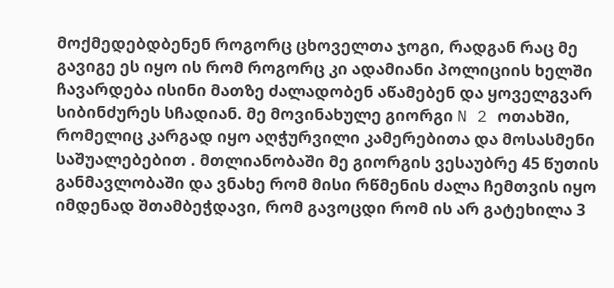მოქმედებდბენენ როგორც ცხოველთა ჯოგი, რადგან რაც მე გავიგე ეს იყო ის რომ როგორც კი ადამიანი პოლიციის ხელში ჩავარდება ისინი მათზე ძალადობენ აწამებენ და ყოველგვარ სიბინძურეს სჩადიან. მე მოვინახულე გიორგი N 2 ოთახში, რომელიც კარგად იყო აღჭურვილი კამერებითა და მოსასმენი საშუალებებით . მთლიანობაში მე გიორგის ვესაუბრე 45 წუთის განმავლობაში და ვნახე რომ მისი რწმენის ძალა ჩემთვის იყო იმდენად შთამბეჭდავი, რომ გავოცდი რომ ის არ გატეხილა 3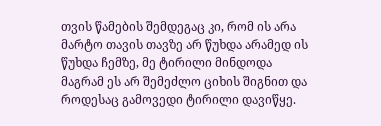თვის წამების შემდეგაც კი, რომ ის არა მარტო თავის თავზე არ წუხდა არამედ ის წუხდა ჩემზე, მე ტირილი მინდოდა მაგრამ ეს არ შემეძლო ციხის შიგნით და როდესაც გამოვედი ტირილი დავიწყე.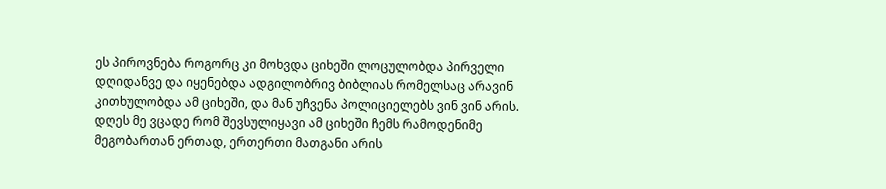ეს პიროვნება როგორც კი მოხვდა ციხეში ლოცულობდა პირველი დღიდანვე და იყენებდა ადგილობრივ ბიბლიას რომელსაც არავინ კითხულობდა ამ ციხეში, და მან უჩვენა პოლიციელებს ვინ ვინ არის.
დღეს მე ვცადე რომ შევსულიყავი ამ ციხეში ჩემს რამოდენიმე მეგობართან ერთად, ერთერთი მათგანი არის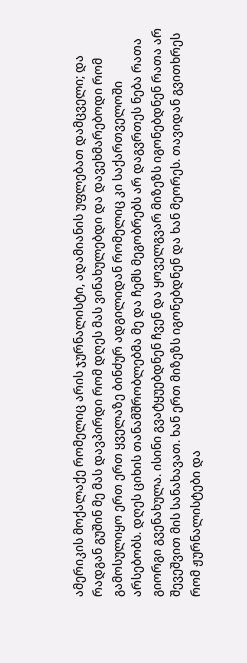ამერიკის მოქალაქე რომელიც არის ჯურნალისტი, ადამიანის უფლებათ დამცველი; და რადგან გუშინ მე მას დავპირდი რომ დღეს მას ვინახულებდი და დავეხმარებოდი რომ გამოსულიყო ერთ ერთ ყველაზე ბინძურ ადგილიდან რომელიც კი საქართველოში არსებობს. დღეს ციხის თანამშრობლებმა მე და ჩემს მეგობრებს არ დაგვრთეს ნება რათა გიორგი გვენახულა. ისინი გვატყუებდნენ ჩვენ და ყოველგვარ მიზეზს იგონებდნენ რათა არ შევეშვით მის სანახავათ. ხან ერთ მიზეზს იგონებდნენ და ხან მეორეს. თავიდან გვითხრეს რომ ჟურნალისტები და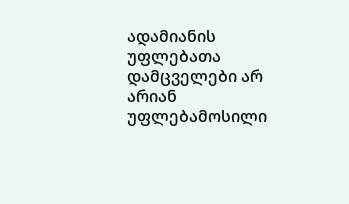ადამიანის უფლებათა დამცველები არ არიან უფლებამოსილი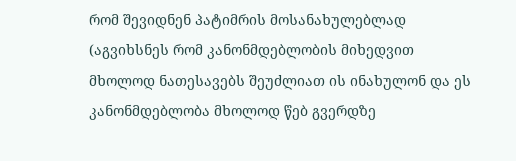რომ შევიდნენ პატიმრის მოსანახულებლად (აგვიხსნეს რომ კანონმდებლობის მიხედვით მხოლოდ ნათესავებს შეუძლიათ ის ინახულონ და ეს კანონმდებლობა მხოლოდ წებ გვერდზე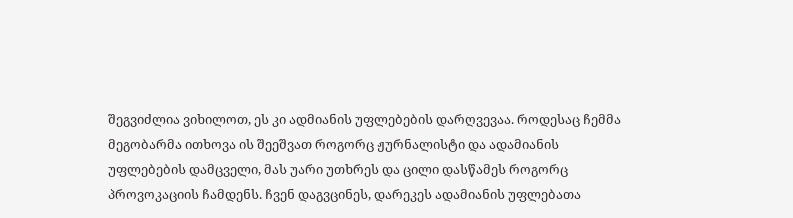შეგვიძლია ვიხილოთ, ეს კი ადმიანის უფლებების დარღვევაა. როდესაც ჩემმა მეგობარმა ითხოვა ის შეეშვათ როგორც ჟურნალისტი და ადამიანის უფლებების დამცველი, მას უარი უთხრეს და ცილი დასწამეს როგორც პროვოკაციის ჩამდენს. ჩვენ დაგვცინეს, დარეკეს ადამიანის უფლებათა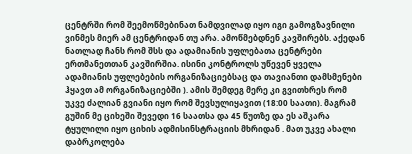ცენტრში რომ შეემოწმებინათ ნამდვილად იყო იგი გამოგზავნილი ვინმეს მიერ ამ ცენტრიდან თუ არა. ამოწმებდნენ კავშირებს. აქედან ნათლად ჩანს რომ შსს და ადამიანის უფლებათა ცენტრები ერთმანეთთან კავშირშია. ისინი კონტროლს უწევენ ყველა ადამიანის უფლებების ორგანიზაციებსაც და თავიანთი დამსმენები ჰყავთ ამ ორგანიზაციებში ). ამის შემდეგ მერე კი გვითხრეს რომ უკვე ძალიან გვიანი იყო რომ შევსულიყავით (18:00 საათი). მაგრამ გუშინ მე ციხეში შევედი 16 საათსა და 45 წუთზე და ეს აშკარა ტყულილი იყო ციხის ადმისინსტრაციის მხრიდან . მათ უკვე ახალი დაბრკოლება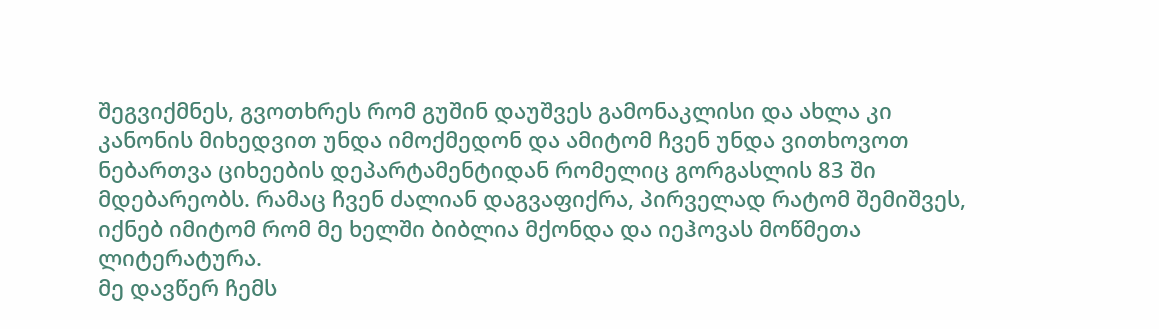შეგვიქმნეს, გვოთხრეს რომ გუშინ დაუშვეს გამონაკლისი და ახლა კი კანონის მიხედვით უნდა იმოქმედონ და ამიტომ ჩვენ უნდა ვითხოვოთ ნებართვა ციხეების დეპარტამენტიდან რომელიც გორგასლის 83 ში მდებარეობს. რამაც ჩვენ ძალიან დაგვაფიქრა, პირველად რატომ შემიშვეს, იქნებ იმიტომ რომ მე ხელში ბიბლია მქონდა და იეჰოვას მოწმეთა ლიტერატურა.
მე დავწერ ჩემს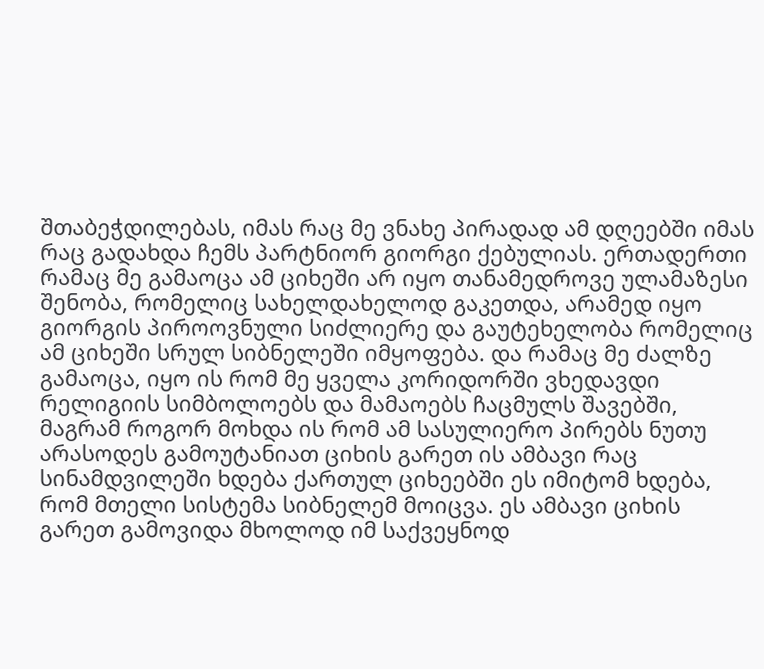შთაბეჭდილებას, იმას რაც მე ვნახე პირადად ამ დღეებში იმას რაც გადახდა ჩემს პარტნიორ გიორგი ქებულიას. ერთადერთი რამაც მე გამაოცა ამ ციხეში არ იყო თანამედროვე ულამაზესი შენობა, რომელიც სახელდახელოდ გაკეთდა, არამედ იყო გიორგის პიროოვნული სიძლიერე და გაუტეხელობა რომელიც ამ ციხეში სრულ სიბნელეში იმყოფება. და რამაც მე ძალზე გამაოცა, იყო ის რომ მე ყველა კორიდორში ვხედავდი რელიგიის სიმბოლოებს და მამაოებს ჩაცმულს შავებში, მაგრამ როგორ მოხდა ის რომ ამ სასულიერო პირებს ნუთუ არასოდეს გამოუტანიათ ციხის გარეთ ის ამბავი რაც სინამდვილეში ხდება ქართულ ციხეებში ეს იმიტომ ხდება, რომ მთელი სისტემა სიბნელემ მოიცვა. ეს ამბავი ციხის გარეთ გამოვიდა მხოლოდ იმ საქვეყნოდ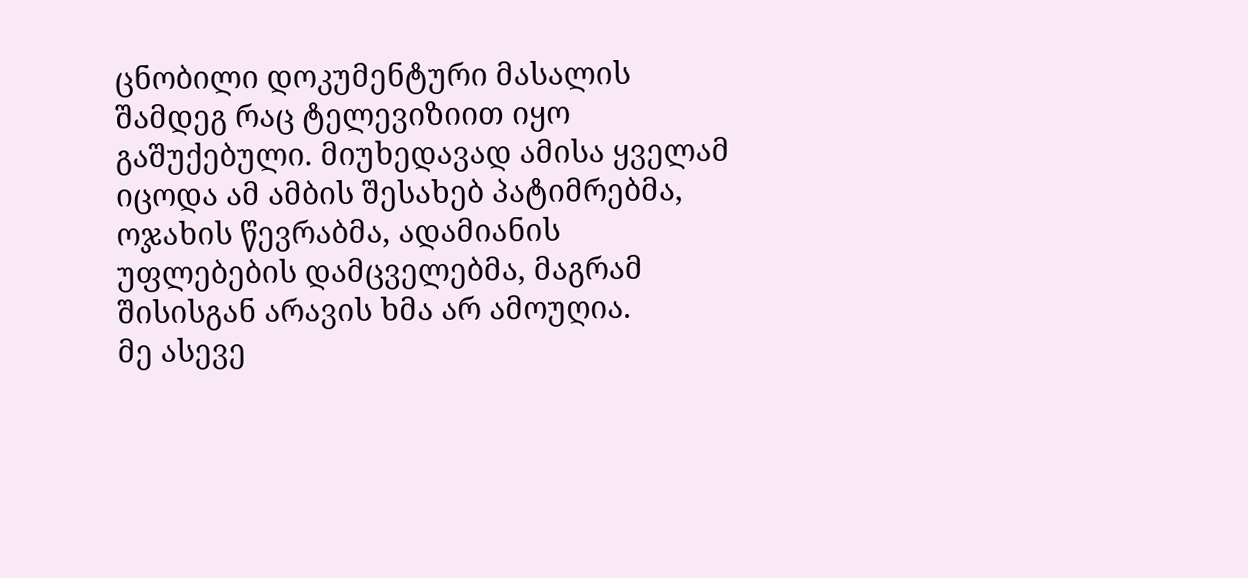ცნობილი დოკუმენტური მასალის შამდეგ რაც ტელევიზიით იყო გაშუქებული. მიუხედავად ამისა ყველამ იცოდა ამ ამბის შესახებ პატიმრებმა, ოჯახის წევრაბმა, ადამიანის უფლებების დამცველებმა, მაგრამ შისისგან არავის ხმა არ ამოუღია.
მე ასევე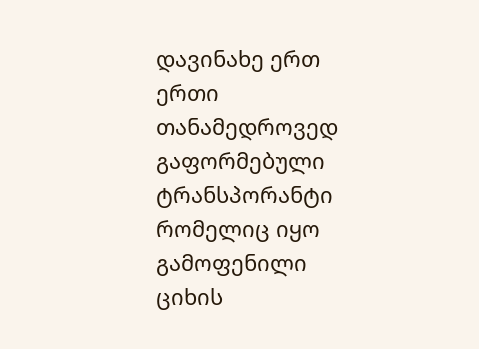დავინახე ერთ ერთი თანამედროვედ გაფორმებული ტრანსპორანტი რომელიც იყო გამოფენილი ციხის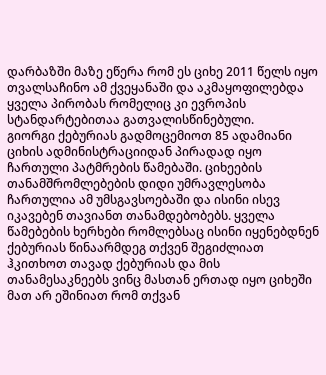დარბაზში მაზე ეწერა რომ ეს ციხე 2011 წელს იყო თვალსაჩინო ამ ქვეყანაში და აკმაყოფილებდა ყველა პირობას რომელიც კი ევროპის სტანდარტებითაა გათვალისწინებული.
გიორგი ქებურიას გადმოცემიოთ 85 ადამიანი ციხის ადმინისტრაციიდან პირადად იყო ჩართული პატმრების წამებაში. ციხეების თანამშრომლებების დიდი უმრავლესობა ჩართულია ამ უმსგავსოებაში და ისინი ისევ იკავებენ თავიანთ თანამდებობებს. ყველა წამებების ხერხები რომლებსაც ისინი იყენებდნენ ქებურიას წინაარმდეგ თქვენ შეგიძლიათ ჰკითხოთ თავად ქებურიას და მის თანამესაკნეებს ვინც მასთან ერთად იყო ციხეში მათ არ ეშინიათ რომ თქვან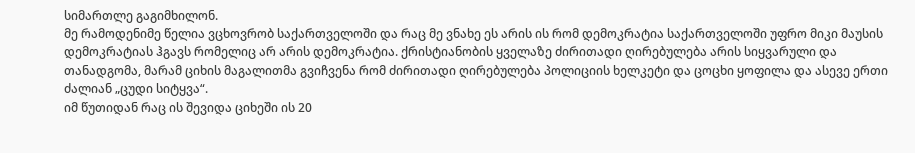სიმართლე გაგიმხილონ.
მე რამოდენიმე წელია ვცხოვრობ საქართველოში და რაც მე ვნახე ეს არის ის რომ დემოკრატია საქართველოში უფრო მიკი მაუსის დემოკრატიას ჰგავს რომელიც არ არის დემოკრატია. ქრისტიანობის ყველაზე ძირითადი ღირებულება არის სიყვარული და თანადგომა, მარამ ციხის მაგალითმა გვიჩვენა რომ ძირითადი ღირებულება პოლიციის ხელკეტი და ცოცხი ყოფილა და ასევე ერთი ძალიან „ცუდი სიტყვა“.
იმ წუთიდან რაც ის შევიდა ციხეში ის 20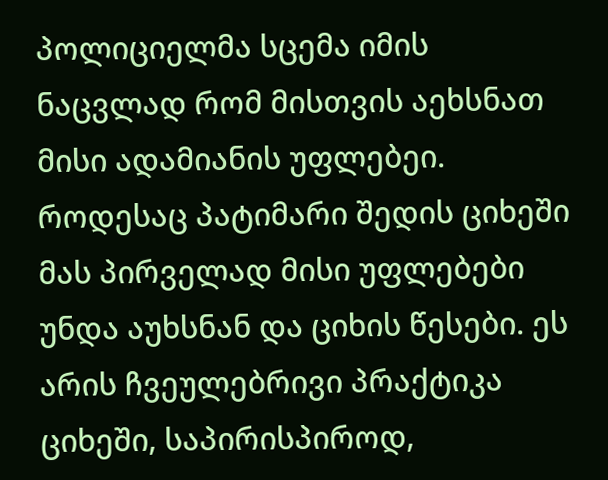პოლიციელმა სცემა იმის ნაცვლად რომ მისთვის აეხსნათ მისი ადამიანის უფლებეი. როდესაც პატიმარი შედის ციხეში მას პირველად მისი უფლებები უნდა აუხსნან და ციხის წესები. ეს არის ჩვეულებრივი პრაქტიკა ციხეში, საპირისპიროდ,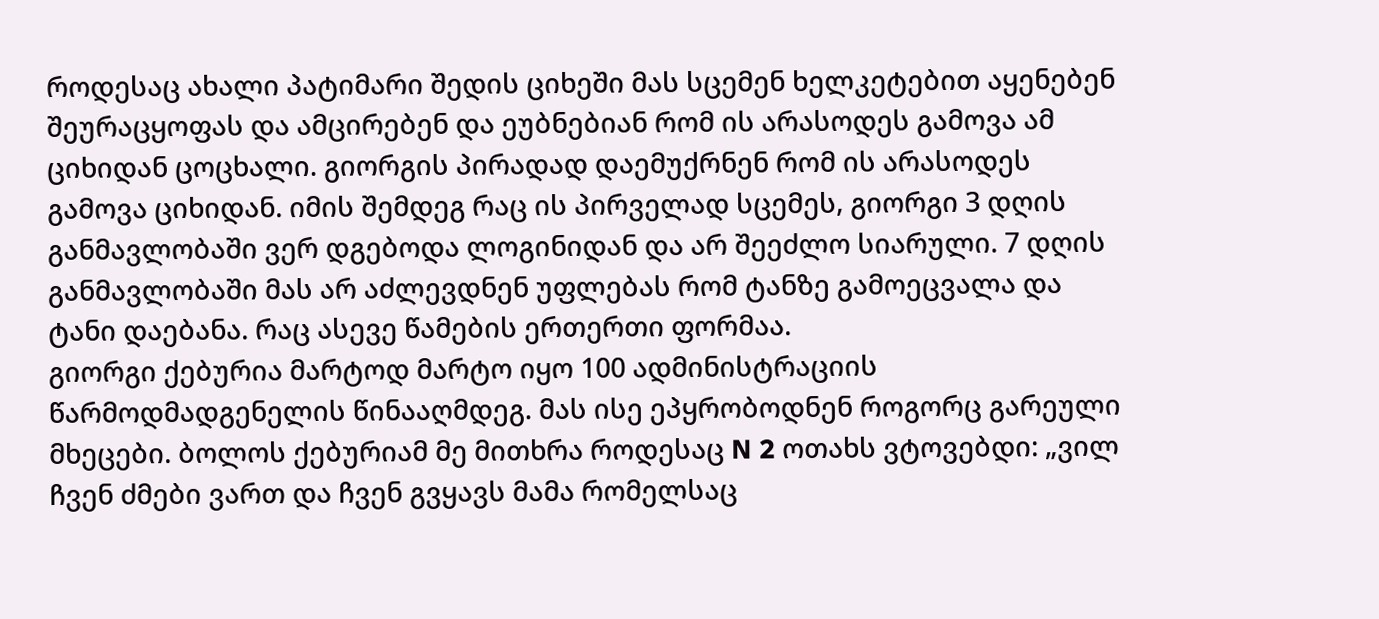როდესაც ახალი პატიმარი შედის ციხეში მას სცემენ ხელკეტებით აყენებენ შეურაცყოფას და ამცირებენ და ეუბნებიან რომ ის არასოდეს გამოვა ამ ციხიდან ცოცხალი. გიორგის პირადად დაემუქრნენ რომ ის არასოდეს გამოვა ციხიდან. იმის შემდეგ რაც ის პირველად სცემეს, გიორგი 3 დღის განმავლობაში ვერ დგებოდა ლოგინიდან და არ შეეძლო სიარული. 7 დღის განმავლობაში მას არ აძლევდნენ უფლებას რომ ტანზე გამოეცვალა და ტანი დაებანა. რაც ასევე წამების ერთერთი ფორმაა.
გიორგი ქებურია მარტოდ მარტო იყო 100 ადმინისტრაციის წარმოდმადგენელის წინააღმდეგ. მას ისე ეპყრობოდნენ როგორც გარეული მხეცები. ბოლოს ქებურიამ მე მითხრა როდესაც N 2 ოთახს ვტოვებდი: „ვილ ჩვენ ძმები ვართ და ჩვენ გვყავს მამა რომელსაც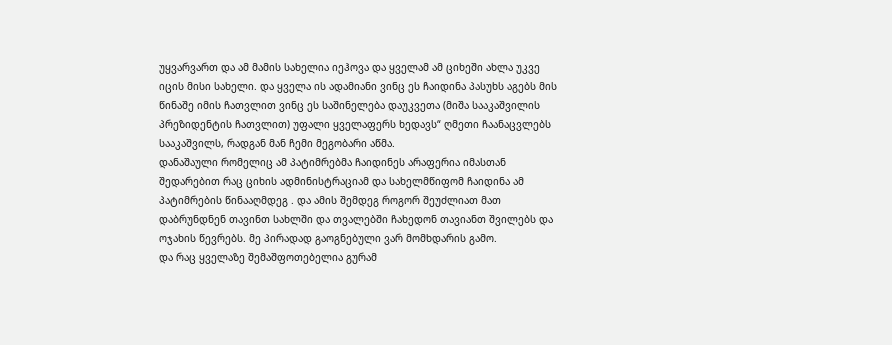უყვარვართ და ამ მამის სახელია იეჰოვა და ყველამ ამ ციხეში ახლა უკვე იცის მისი სახელი. და ყველა ის ადამიანი ვინც ეს ჩაიდინა პასუხს აგებს მის წინაშე იმის ჩათვლით ვინც ეს საშინელება დაუკვეთა (მიშა სააკაშვილის პრეზიდენტის ჩათვლით) უფალი ყველაფერს ხედავს“ ღმეთი ჩაანაცვლებს სააკაშვილს, რადგან მან ჩემი მეგობარი აწმა.
დანაშაული რომელიც ამ პატიმრებმა ჩაიდინეს არაფერია იმასთან შედარებით რაც ციხის ადმინისტრაციამ და სახელმწიფომ ჩაიდინა ამ პატიმრების წინააღმდეგ . და ამის შემდეგ როგორ შეუძლიათ მათ დაბრუნდნენ თავინთ სახლში და თვალებში ჩახედონ თავიანთ შვილებს და ოჯახის წევრებს. მე პირადად გაოგნებული ვარ მომხდარის გამო.
და რაც ყველაზე შემაშფოთებელია გურამ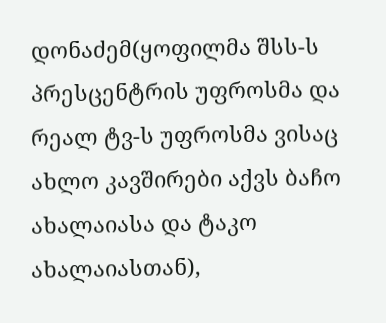დონაძემ(ყოფილმა შსს-ს პრესცენტრის უფროსმა და რეალ ტვ-ს უფროსმა ვისაც ახლო კავშირები აქვს ბაჩო ახალაიასა და ტაკო ახალაიასთან),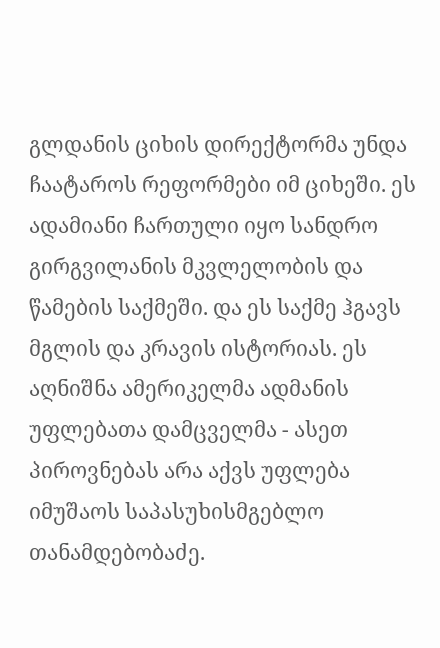გლდანის ციხის დირექტორმა უნდა ჩაატაროს რეფორმები იმ ციხეში. ეს ადამიანი ჩართული იყო სანდრო გირგვილანის მკვლელობის და წამების საქმეში. და ეს საქმე ჰგავს მგლის და კრავის ისტორიას. ეს აღნიშნა ამერიკელმა ადმანის უფლებათა დამცველმა - ასეთ პიროვნებას არა აქვს უფლება იმუშაოს საპასუხისმგებლო თანამდებობაძე.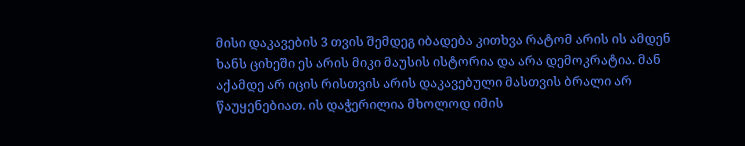მისი დაკავების 3 თვის შემდეგ იბადება კითხვა რატომ არის ის ამდენ ხანს ციხეში ეს არის მიკი მაუსის ისტორია და არა დემოკრატია. მან აქამდე არ იცის რისთვის არის დაკავებული მასთვის ბრალი არ წაუყენებიათ. ის დაჭერილია მხოლოდ იმის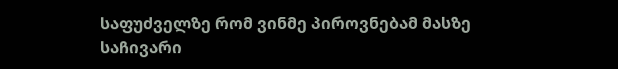საფუძველზე რომ ვინმე პიროვნებამ მასზე საჩივარი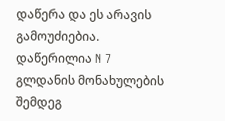დაწერა და ეს არავის გამოუძიებია.
დაწერილია N 7 გლდანის მონახულების შემდეგ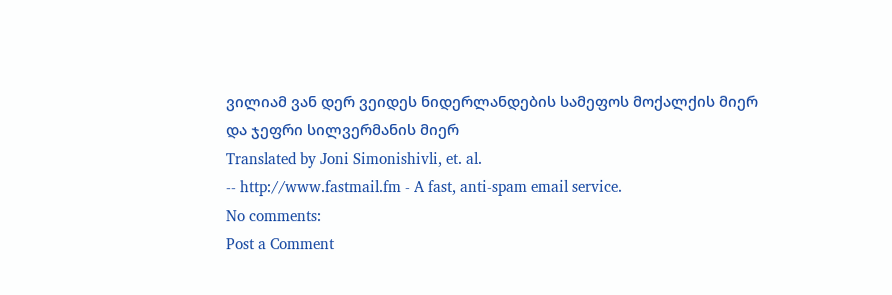ვილიამ ვან დერ ვეიდეს ნიდერლანდების სამეფოს მოქალქის მიერ
და ჯეფრი სილვერმანის მიერ
Translated by Joni Simonishivli, et. al.
-- http://www.fastmail.fm - A fast, anti-spam email service.
No comments:
Post a Comment